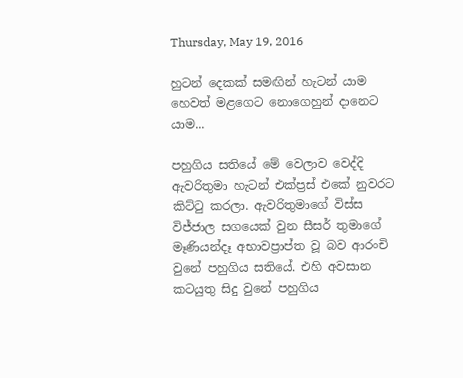Thursday, May 19, 2016

හුටන් දෙකක් සමඟින් හැටන් යාම හෙවත් මළගෙට නොගෙහුන් දානෙට යාම...

පහුගිය සතියේ මේ වෙලාව වෙද්දි ඇවරිතුමා හැටන් එක්ප්‍රස් එකේ නුවරට කිට්ටු කරලා. ඇවරිතුමාගේ විස්ස විජ්ජාල සගයෙක් වුන සීසර් තුමාගේ මෑණියන්දෑ අභාවප්‍රාප්ත වූ බව ආරංචි වුනේ පහුගිය සතියේ. එහි අවසාන කටයුතු සිදු වුනේ පහුගිය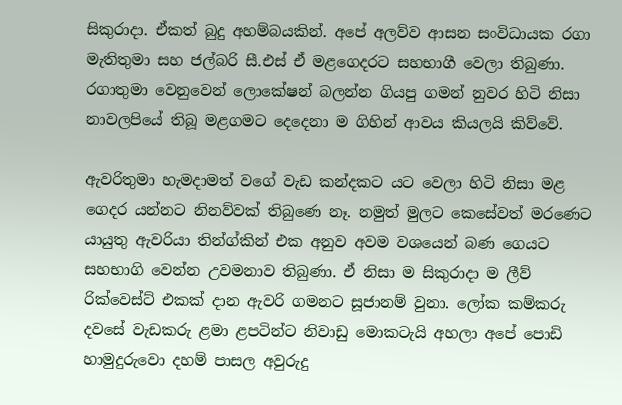සිකුරාදා. ඒකත් බුදු අහම්බයකින්. අපේ අලව්ව ආසන සංවිධායක රගා මැතිතුමා සහ ජල්බරි සී.එස් ඒ මළගෙදරට සහභාගී වෙලා තිබුණා. රගාතුමා වෙනුවෙන් ලොකේෂන් බලන්න ගියපු ගමන් නුවර හිටි නිසා නාවලපියේ තිබූ මළගමට දෙදෙනා ම ගිහින් ආවය කියලයි කිව්වේ.

ඇවරිතුමා හැමදාමත් වගේ වැඩ කන්දකට යට වෙලා හිටි නිසා මළ ගෙදර යන්නට නිනව්වක් තිබුණෙ නෑ. නමුත් මුලට කෙසේවත් මරණෙට යායුතු ඇවරියා තින්ග්කින් එක අනුව අවම වශයෙන් බණ ගෙයට සහභාගි වෙන්න උවමනාව තිබුණා. ඒ නිසා ම සිකුරාදා ම ලීව් රික්වෙස්ට් එකක් දාන ඇවරි ගමනට සූජානම් වුනා. ලෝක කම්කරු දවසේ වැඩකරු ළමා ළපටින්ට නිවාඩු මොකටැයි අහලා අපේ පොඩි හාමුදුරුවො දහම් පාසල අවුරුදු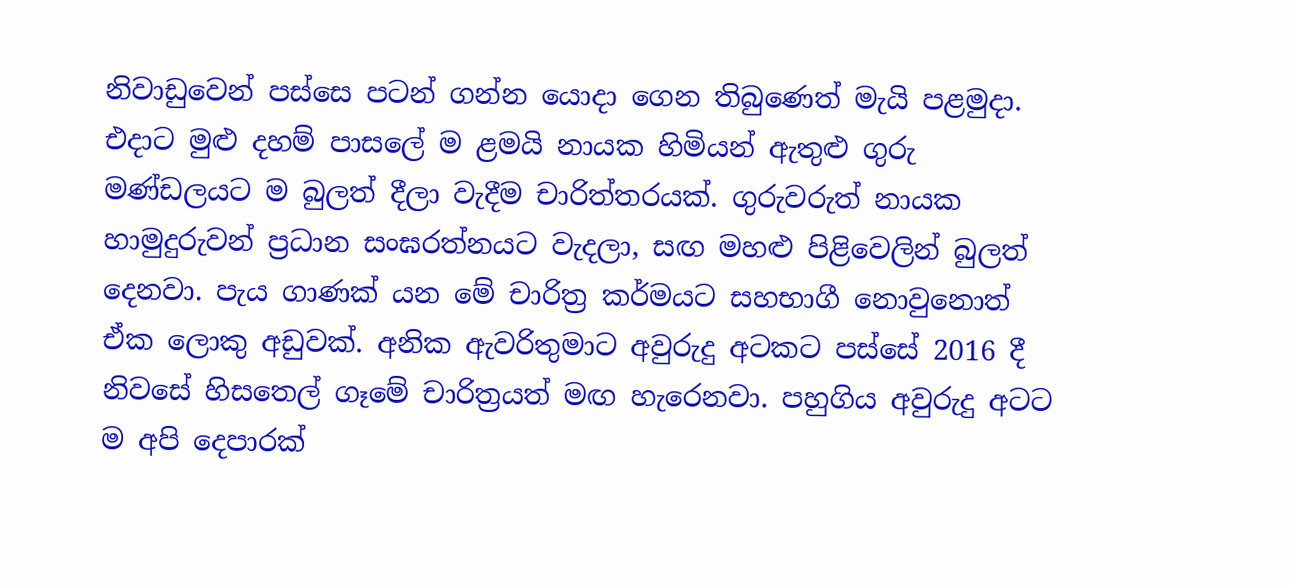නිවාඩුවෙන් පස්සෙ පටන් ගන්න යොදා ගෙන තිබුණෙත් මැයි පළමුදා. එදාට මුළු දහම් පාසලේ ම ළමයි නායක හිමියන් ඇතුළු ගුරු මණ්ඩලයට ම බුලත් දීලා වැදීම චාරිත්තරයක්. ගුරුවරුත් නායක හාමුදුරුවන් ප්‍රධාන සංඝරත්නයට වැදලා, සඟ මහළු පිළිවෙලින් බුලත් දෙනවා. පැය ගාණක් යන මේ චාරිත්‍ර කර්මයට සහභාගී නොවුනොත් ඒක ලොකු අඩුවක්. අනික ඇවරිතුමාට අවුරුදු අටකට පස්සේ 2016 දී නිවසේ හිසතෙල් ගෑමේ චාරිත්‍රයත් මඟ හැරෙනවා. පහුගිය අවුරුදු අටට ම අපි දෙපාරක්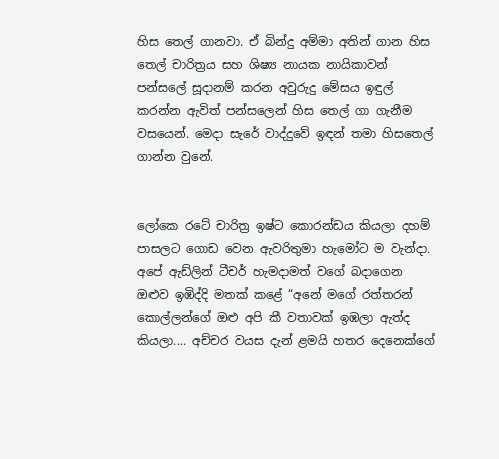හිස තෙල් ගානවා. ඒ බින්දු අම්මා අතින් ගාන හිස තෙල් චාරිත්‍රය සහ ශිෂ්‍ය නායක නායිකාවන් පන්සලේ සූදානම් කරන අවුරුදු මේසය ඉඳුල් කරන්න ඇවිත් පන්සලෙන් හිස තෙල් ගා ගැනීම වසයෙන්. මෙදා සැරේ වාද්දුවේ ඉඳන් තමා හිසතෙල් ගාන්න වුනේ.


ලෝකෙ රටේ චාරිත්‍ර ඉෂ්ට කොරන්ඩය කියලා දහම් පාසලට ගොඩ වෙන ඇවරිතුමා හැමෝට ම වැන්දා. අපේ ඇඩ්ලින් ටීචර් හැමදාමත් වගේ බදාගෙන ඔළුව ඉඹිද්දි මතක් කළේ “අනේ මගේ රත්තරන් කොල්ලන්ගේ ඔළු අපි කී වතාවක් ඉඹලා ඇත්ද කියලා.... අච්චර වයස දැන් ළමයි හතර දෙනෙක්ගේ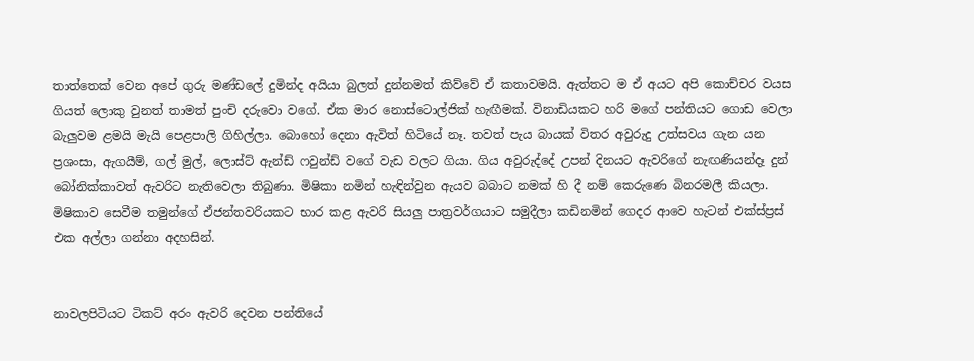තාත්තෙක් වෙන අපේ ගුරු මණ්ඩලේ දුමින්ද අයියා බුලත් දුන්නමත් කිව්වේ ඒ කතාවමයි. ඇත්තට ම ඒ අයට අපි කොච්චර වයස ගියත් ලොකු වුනත් තාමත් පුංචි දරුවො වගේ. ඒක මාර නොස්ටොල්ජික් හැඟීමක්. විනාඩියකට හරි මගේ පන්තියට ගොඩ වෙලා බැලුවම ළමයි මැයි පෙළපාලි ගිහිල්ලා. බොහෝ දෙනා ඇවිත් හිටියේ නෑ. තවත් පැය බායක් විතර අවුරුදු උත්සවය ගැන යන ප්‍රශංසා, ඇගයීම්, ගල් මුල්, ලොස්ට් ඇන්ඩ් ෆවුන්ඩ් වගේ වැඩ වලට ගියා. ගිය අවුරුද්දේ උපන් දිනයට ඇවරිගේ නැඟණියන්දෑ දුන් බෝනික්කාවත් ඇවරිට නැතිවෙලා තිබුණා. මිෂිකා නමින් හැඳින්වුන ඇයව බබාට නමක් හි දී නම් කෙරුණෙ බිනරමලී කියලා. මිෂිකාව සෙවීම තමුන්ගේ ඒජන්තවරියකට භාර කළ ඇවරි සියලු පාත්‍රවර්ගයාට සමුදීලා කඩිනමින් ගෙදර ආවෙ හැටන් එක්ස්ප්‍රස් එක අල්ලා ගන්නා අදහසින්.


නාවලපිටියට ටිකට් අරං ඇවරි දෙවන පන්තියේ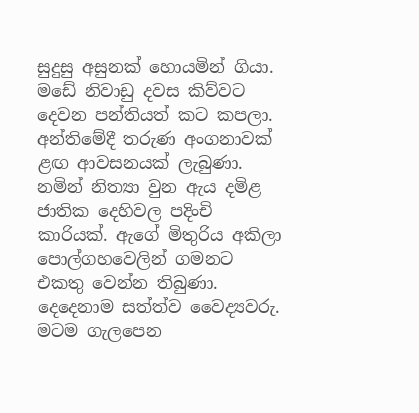සුදුසු අසුනක් හොයමින් ගියා. මඩේ නිවාඩු දවස කිව්වට දෙවන පන්තියත් කට කපලා. අන්තිමේදී තරුණ අංගනාවක් ළඟ ආවසනයක් ලැබුණා. නමින් නිත්‍යා වුන ඇය දමිළ ජාතික දෙහිවල පදිංචි කාරියක්. ඇගේ මිතුරිය අකිලා පොල්ගහවෙලින් ගමනට එකතු වෙන්න තිබුණා. දෙදෙනාම සත්ත්ව වෛද්‍යවරු. මටම ගැලපෙන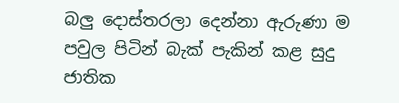බලු දොස්තරලා දෙන්නා ඇරුණා ම පවුල පිටින් බැක් පැකින් කළ සුදු ජාතික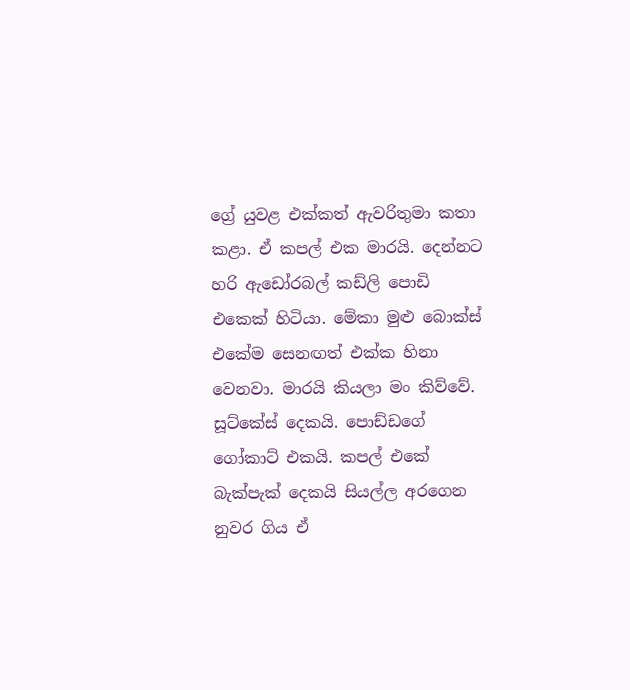ග්‍රේ යුවළ එක්කත් ඇවරිතුමා කතා කළා. ඒ කපල් එක මාරයි. දෙන්නට හරි ඇඩෝරබල් කඩ්ලි පොඩි එකෙක් හිටියා. මේකා මුළු බොක්ස් එකේම සෙනඟත් එක්ක හිනා වෙනවා. මාරයි කියලා මං කිව්වේ. සූට්කේස් දෙකයි. පොඩ්ඩගේ ගෝකාට් එකයි. කපල් එකේ බැක්පැක් දෙකයි සියල්ල අරගෙන නුවර ගිය ඒ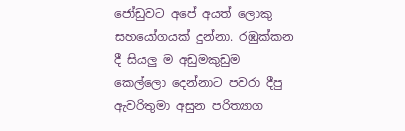ජෝඩුවට අපේ අයත් ලොකු සහයෝගයක් දුන්නා. රඹුක්කන දී සියලු ම අඩුමකුඩුම කෙල්ලො දෙන්නාට පවරා දීපු ඇවරිතුමා අසුන පරිත්‍යාග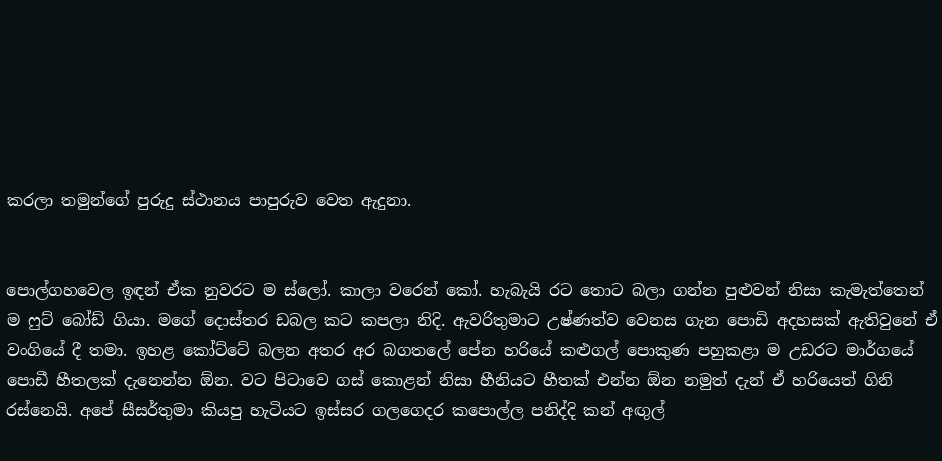කරලා තමුන්ගේ පුරුදු ස්ථානය පාපුරුව වෙත ඇදුනා.


පොල්ගහවෙල ඉඳන් ඒක නුවරට ම ස්ලෝ. කාලා වරෙන් කෝ. හැබැයි රට තොට බලා ගන්න පුළුවන් නිසා කැමැත්තෙන් ම ෆුට් බෝඩ් ගියා. මගේ දොස්තර ඩබල කට කපලා නිදි. ඇවරිතුමාට උෂ්ණත්ව වෙනස ගැන පොඩි අදහසක් ඇතිවුනේ ඒ වංගියේ දී තමා. ඉහළ කෝට්ටේ බලන අතර අර බගතලේ පේන හරියේ කළුගල් පොකුණ පහුකළා ම උඩරට මාර්ගයේ පොඩී හීතලක් දැනෙන්න ඕන. වට පිටාවෙ ගස් කොළන් නිසා හීනියට හීතක් එන්න ඕන නමුත් දැන් ඒ හරියෙත් ගිනි රස්නෙයි. අපේ සීසර්තුමා කියපු හැටියට ඉස්සර ගලගෙදර කපොල්ල පනිද්දි කන් අඟුල්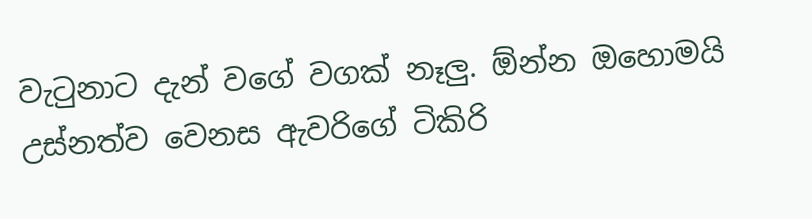වැටුනාට දැන් වගේ වගක් නෑලු. ඕන්න ඔහොමයි උස්නත්ව වෙනස ඇවරිගේ ටිකිරි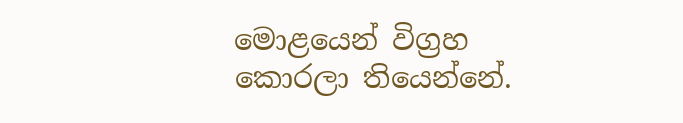මොළයෙන් විග්‍රහ කොරලා තියෙන්නේ.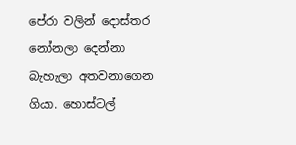පේරා වලින් දොස්තර නෝනලා දෙන්නා බැහැලා අතවනාගෙන ගියා. හොස්ටල්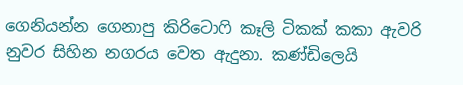ගෙනියන්න ගෙනාපු කිරිටොෆි කෑලි ටිකක් කකා ඇවරි නුවර සිහින නගරය වෙත ඇදුනා. කණ්ඩිලෙයි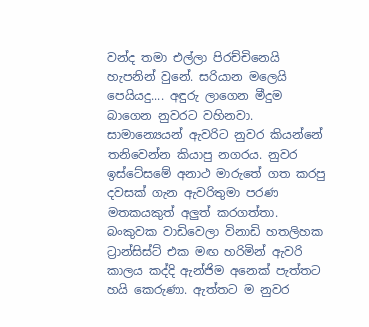වන්ද තමා එල්ලා පිරච්චිනෙයි හැපනින් වුනේ. සරියාන මලෙයි පෙයියදු.... අඳුරු ලාගෙන මීදුම බාගෙන නුවරට වහිනවා. සාමාන්‍යෙයන් ඇවරිට නුවර කියන්නේ තනිවෙන්න කියාපු නගරය. නුවර ඉස්ටේසමේ අනාථ මාරුතේ ගත කරපු දවසක් ගැන ඇවරිතුමා පරණ මතකයකුත් අලුත් කරගත්තා. බංකුවක වාඩිවෙලා විනාඩි හතලිහක ට්‍රාන්සිස්ට් එක මඟ හරිමින් ඇවරි කාලය කද්දි ඇන්ජිම අනෙක් පැත්තට හයි කෙරුණා. ඇත්තට ම නුවර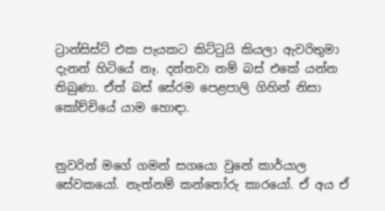ට්‍රාන්සිස්ට් එක පැයකට කිට්ටුයි කියලා ඇවරිතුමා දැනන් හිටියේ නෑ. දන්නවා නම් බස් එකේ යන්න තිබුණා. ඒත් බස් සේරම පෙළපාලි ගිහින් නිසා කෝච්චියේ යාම හොඳා.


නුවරින් මගේ ගමන් සගයො වුනේ කාර්යාල සේවකයෝ. නැත්නම් කන්තෝරු කාරයෝ. ඒ අය ඒ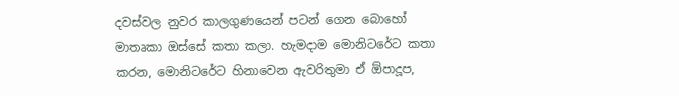දවස්වල නුවර කාලගුණයෙන් පටන් ගෙන බොහෝ මාතෘකා ඔස්සේ කතා කලා. හැමදාම මොනිටරේට කතා කරන, මොනිටරේට හිනාවෙන ඇවරිතුමා ඒ ඕපාදූප,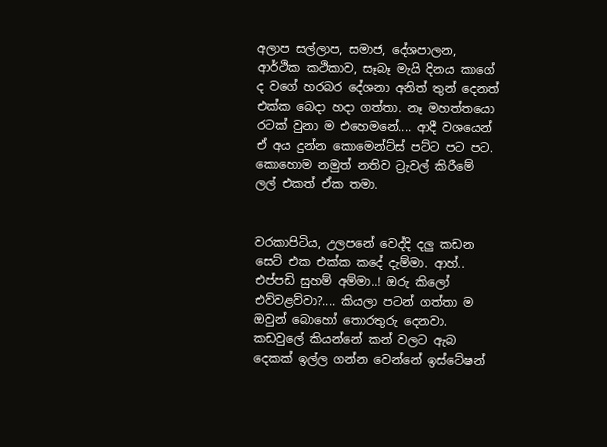අලාප සල්ලාප, සමාජ, දේශපාලන, ආර්ථික කථිකාව, සෑබෑ මැයි දිනය කාගේ ද වගේ හරබර දේශනා අනිත් තුන් දෙනත් එක්ක බෙදා හදා ගත්තා. නෑ මහත්තයො රටක් වුනා ම එහෙමනේ.... ආදී වශයෙන් ඒ අය දුන්න කොමෙන්ට්ස් පට්ට පට පට. කොහොම නමුත් නතිව ට්‍රැවල් කිරීමේ ලල් එකත් ඒක තමා.


වරකාපිටිය, උලපනේ වෙද්දි දලු කඩන සෙට් එක එක්ක කදේ දැම්මා. ආහ්.. එප්පඩි සුහම් අම්මා..! ඔරු කිලෝ එව්වළව්වා?.... කියලා පටන් ගත්තා ම ඔවුන් බොහෝ තොරතුරු දෙනවා. කඩවුලේ කියන්නේ කන් වලට ඇබ දෙකක් ඉල්ල ගන්න වෙන්නේ ඉස්ටේෂන්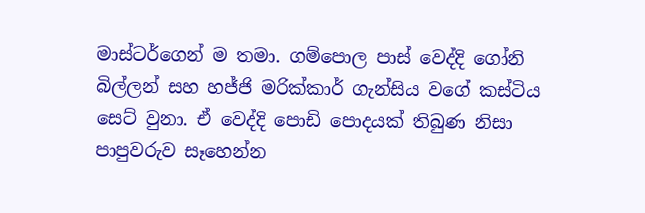මාස්ටර්ගෙන් ම තමා. ගම්පොල පාස් වෙද්දි ගෝනි බිල්ලන් සහ හජ්ජි මරික්කාර් ගැන්සිය වගේ කස්ටිය සෙට් වුනා. ඒ වෙද්දි පොඩි පොදයක් තිබුණ නිසා පාපුවරුව සෑහෙන්න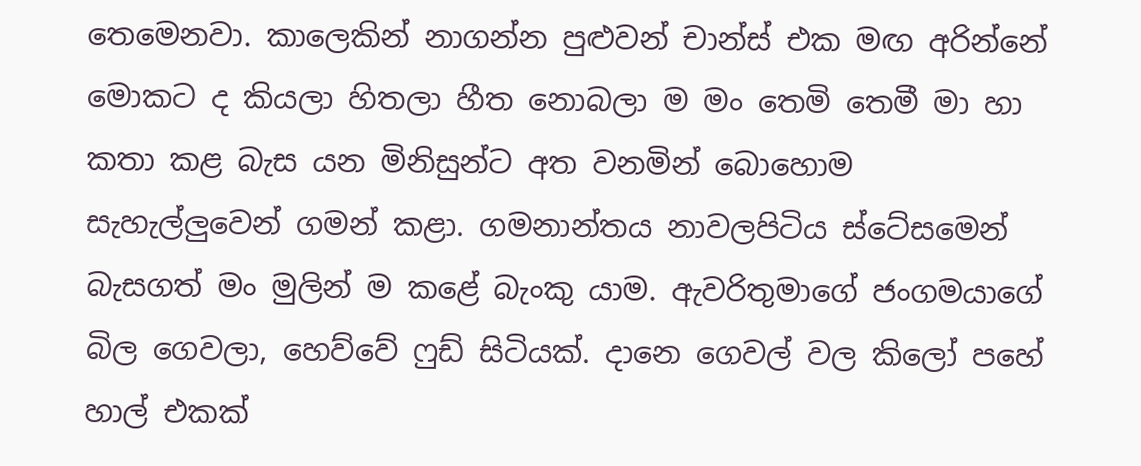තෙමෙනවා. කාලෙකින් නාගන්න පුළුවන් චාන්ස් එක මඟ අරින්නේ මොකට ද කියලා හිතලා හීත නොබලා ම මං තෙමි තෙමී මා හා කතා කළ බැස යන මිනිසුන්ට අත වනමින් බොහොම සැහැල්ලුවෙන් ගමන් කළා. ගමනාන්තය නාවලපිටිය ස්ටේසමෙන් බැසගත් මං මුලින් ම කළේ බැංකු යාම. ඇවරිතුමාගේ ජංගමයාගේ බිල ගෙවලා, හෙව්වේ ෆුඩ් සිටියක්. දානෙ ගෙවල් වල කිලෝ පහේ හාල් එකක්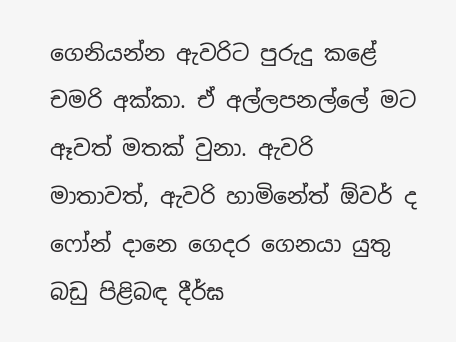ගෙනියන්න ඇවරිට පුරුදු කළේ චමරි අක්කා. ඒ අල්ලපනල්ලේ මට ඈවත් මතක් වුනා. ඇවරි මාතාවත්, ඇවරි හාමිනේත් ඕවර් ද ෆෝන් දානෙ ගෙදර ගෙනයා යුතු බඩු පිළිබඳ දීර්ඝ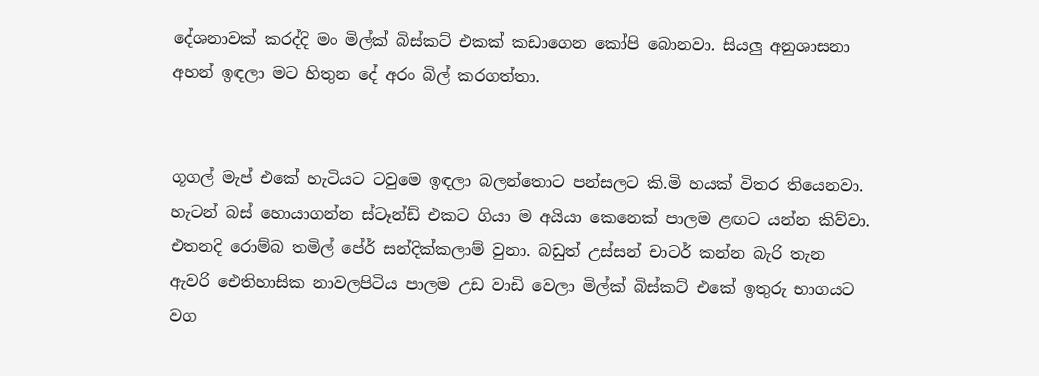දේශනාවක් කරද්දි මං මිල්ක් බිස්කට් එකක් කඩාගෙන කෝපි බොනවා. සියලු අනුශාසනා අහන් ඉඳලා මට හිතුන දේ අරං බිල් කරගත්තා.


ගූගල් මැප් එකේ හැටියට ටවුමෙ ඉඳලා බලන්තොට පන්සලට කි.මි හයක් විතර තියෙනවා. හැටන් බස් හොයාගන්න ස්ටෑන්ඩ් එකට ගියා ම අයියා කෙනෙක් පාලම ළඟට යන්න කිව්වා. එතනදි රොම්බ තමිල් පේර් සන්දික්කලාම් වුනා. බඩුත් උස්සන් චාටර් කන්න බැරි තැන ඇවරි ඓතිහාසික නාවලපිටිය පාලම උඩ වාඩි වෙලා මිල්ක් බිස්කට් එකේ ඉතුරු භාගයට වග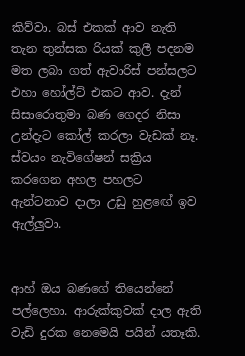කිව්වා. බස් එකක් ආව නැති තැන තුන්සක රියක් කුලී පදනම මත ලබා ගත් ඇවාරිස් පන්සලට එහා හෝල්ට් එකට ආව. දැන් සිසාරොතුමා බණ ගෙදර නිසා උන්දැට කෝල් කරලා වැඩක් නෑ. ස්වයං නැවිගේෂන් සක්‍රිය කරගෙන අහල පහලට ඇන්ටනාව දාලා උඩු හුළඟේ ඉව ඇල්ලුවා.


ආහ් ඔය බණගේ තියෙන්නේ පල්ලෙහා. ආරුක්කුවක් දාල ඇති වැඩි දුරක නෙමෙයි පයින් යතෑකි.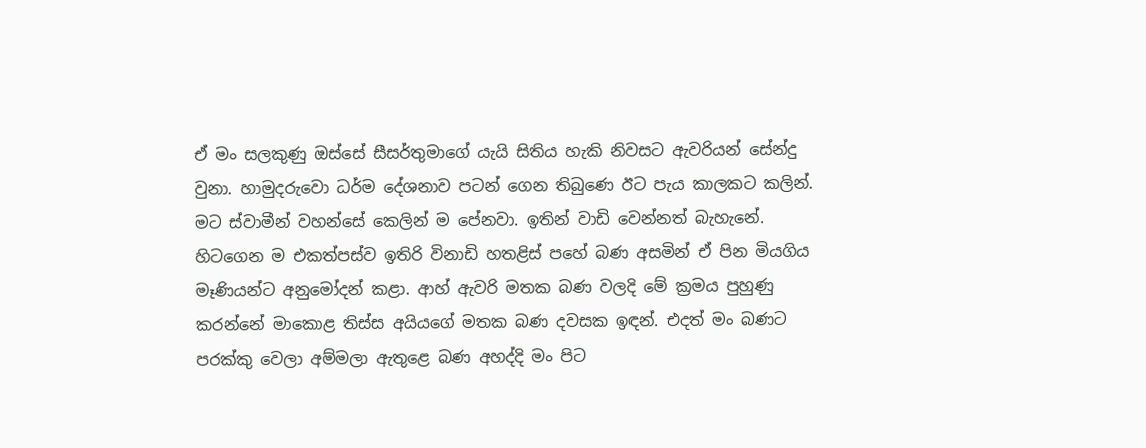ඒ මං සලකුණු ඔස්සේ සීසර්තුමාගේ යැයි සිතිය හැකි නිවසට ඇවරියන් සේන්දු වුනා. හාමුදරුවො ධර්ම දේශනාව පටන් ගෙන තිබුණෙ ඊට පැය කාලකට කලින්. මට ස්වාමීන් වහන්සේ කෙලින් ම පේනවා. ඉතින් වාඩි වෙන්නත් බැහැනේ. හිටගෙන ම එකත්පස්ව ඉතිරි විනාඩි හතළිස් පහේ බණ අසමින් ඒ පින මියගිය මෑණියන්ට අනුමෝදන් කළා. ආහ් ඇවරි මතක බණ වලදි මේ ක්‍රමය පුහුණු කරන්නේ මාකොළ තිස්ස අයියගේ මතක බණ දවසක ඉඳන්. එදත් මං බණට පරක්කු වෙලා අම්මලා ඇතුළෙ බණ අහද්දි මං පිට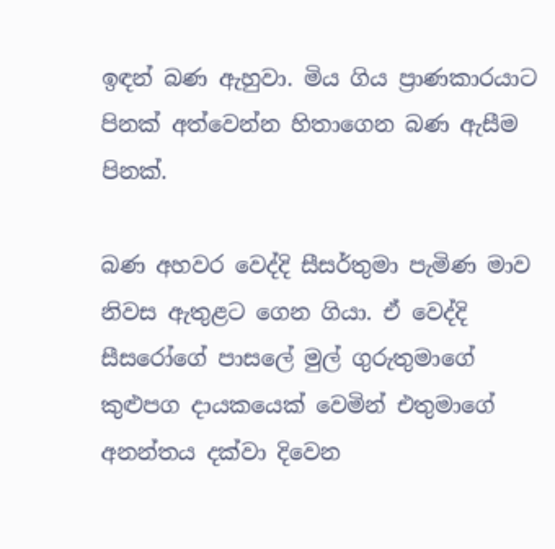ඉඳන් බණ ඇහුවා. මිය ගිය ප්‍රාණකාරයාට පිනක් අත්වෙන්න හිතාගෙන බණ ඇසීම පිනක්.

බණ අහවර වෙද්දි සීසර්තුමා පැමිණ මාව නිවස ඇතුළට ගෙන ගියා. ඒ වෙද්දි සීසරෝගේ පාසලේ මුල් ගුරුතුමාගේ කුළුපග දායකයෙක් වෙමින් එතුමාගේ අනන්තය දක්වා දිවෙන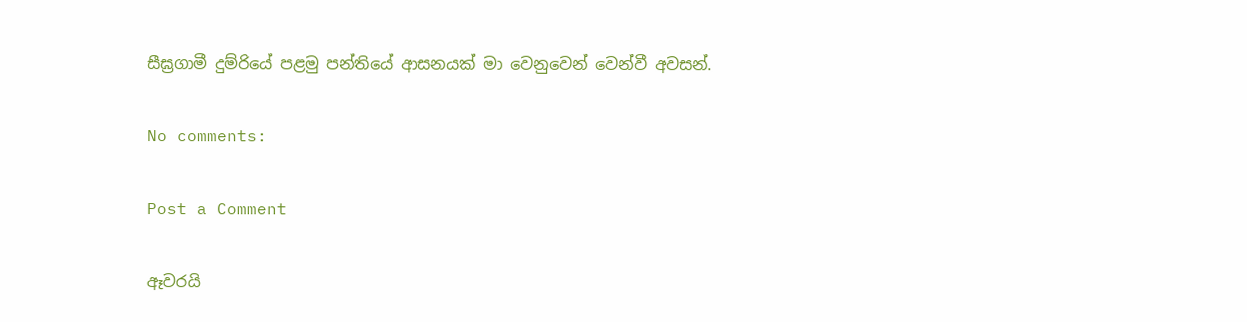සීඝ්‍රගාමී දුම්රියේ පළමු පන්තියේ ආසනයක් මා වෙනුවෙන් වෙන්වී අවසන්.

No comments:

Post a Comment

ඈවරයි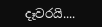දෑවරයි....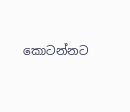කොටන්නට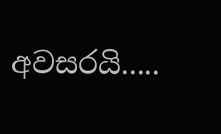අවසරයි.....